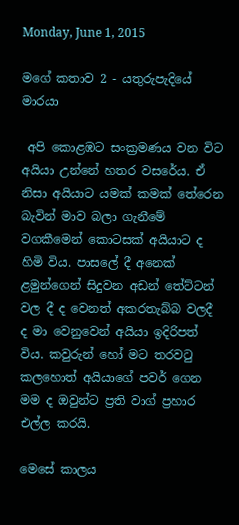Monday, June 1, 2015

මගේ කතාව 2 - යතුරුපැදියේ මාරයා

 අපි කොළඹට සංක්‍රමණය වන විට අයියා උන්නේ හතර වසරේය. ඒ නිසා අයියාට යමක් කමක් තේරෙන බැවින් මාව බලා ගැනීමේ වගකීමෙන් කොටසක් අයියාට ද හිමි විය. පාසලේ දී අනෙක් ළමුන්ගෙන් සිදුවන අඩන් තේට්ටන් වල දී ද වෙනත් අකරතැබ්බ වලදී ද මා වෙනුවෙන් අයියා ඉදිරිපත් විය. කවුරුන් හෝ මට තරවටු කලහොත් අයියාගේ පවර් ගෙන මම ද ඔවුන්ට ප්‍රති වාග් ප්‍රහාර එල්ල කරයි.

මෙසේ කාලය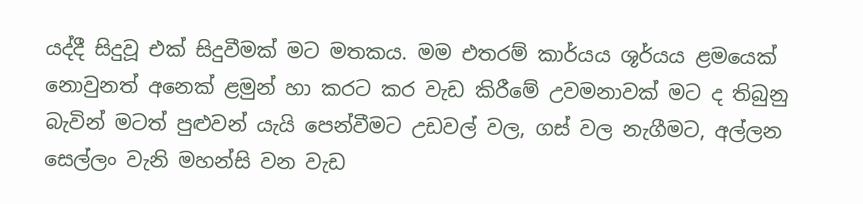යද්දී සිදුවූ එක් සිදුවීමක් මට මතකය. මම එතරම් කාර්යය ශූර්යය ළමයෙක් නොවුනත් අනෙක් ළමුන් හා කරට කර වැඩ කිරීමේ උවමනාවක් මට ද තිබුනු බැවින් මටත් පුළුවන් යැයි පෙන්වීමට උඩවල් වල, ගස් වල නැගීමට, අල්ලන සෙල්ලං වැනි මහන්සි වන වැඩ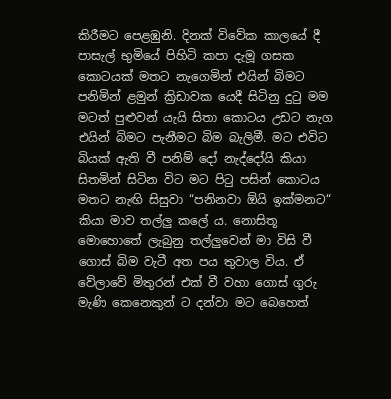කිරීමට පෙළඹුනි. දිනක් විවේක කාලයේ දී පාසැල් භුමියේ පිහිටි කපා දැමූ ගසක කොටයක් මතට නැගෙමින් එයින් බිමට පනිමින් ළමුන් ක්‍රිඩාවක යෙදී සිටිනු දුටු මම මටත් පුළුවන් යැයි සිතා කොටය උඩට නැග එයින් බිමට පැනීමට බිම බැලිමී. මට එවිට බියක් ඇති වී පනිම් දෝ නැද්දෝයි කියා සිතමින් සිටින විට මට පිටු පසින් කොටය මතට නැඟි සිසුවා “පනිනවා ඕයි ඉක්මනට“ කියා මාව තල්ලු කලේ ය. නොසිතූ මොහොතේ ලැබුනු තල්ලුවෙන් මා විසි වී ගොස් බිම වැටී අත පය තුවාල විය. ඒ වේලාවේ මිතුරන් එක් වී වහා ගොස් ගුරු මැණි කෙනෙකුන් ට දන්වා මට බෙහෙත්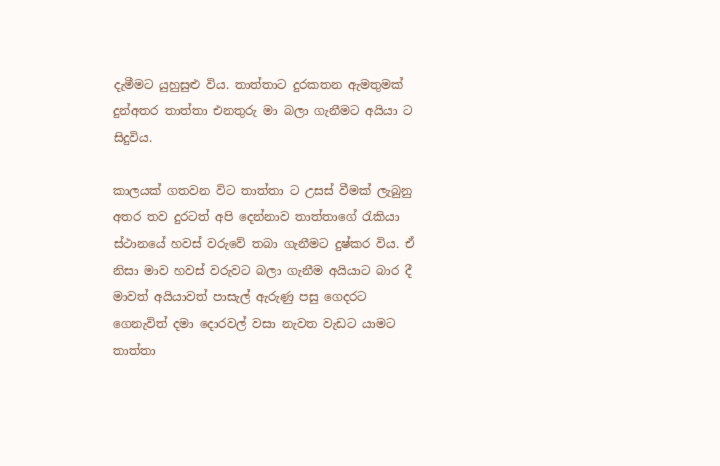දැමීමට යුහුසුළු විය. තාත්තාට දුරකතන ඇමතුමක් දුන්අතර තාත්තා එනතුරු මා බලා ගැනීමට අයියා ට සිදුවිය.

කාලයක් ගතවන විට තාත්තා ට උසස් වීමක් ලැබුනු අතර තව දුරටත් අපි දෙන්නාව තාත්තාගේ රැකියා ස්ථානයේ හවස් වරුවේ තබා ගැනීමට දුෂ්කර විය. ඒ නිසා මාව හවස් වරුවට බලා ගැනීම අයියාට බාර දී මාවත් අයියාවත් පාසැල් ඇරුණු පසු ගෙදරට ගෙනැවිත් දමා දොරවල් වසා නැවත වැඩට යාමට තාත්තා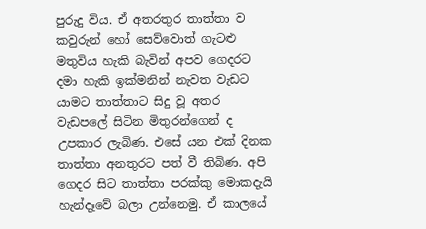පුරුදු විය. ඒ අතරතුර තාත්තා ව කවුරුන් හෝ සෙව්වොත් ගැටළු මතුවිය හැකි බැවින් අපව ගෙදරට දමා හැකි ඉක්මනින් නැවත වැඩට යාමට තාත්තාට සිදු වූ අතර වැඩපලේ සිටින මිතුරන්ගෙන් ද උපකාර ලැබිණ. එසේ යන එක් දිනක තාත්තා අනතුරට පත් වී තිබිණ. අපි ගෙදර සිට තාත්තා පරක්කු මොකදැයි හැන්දෑවේ බලා උන්නෙමු. ඒ කාලයේ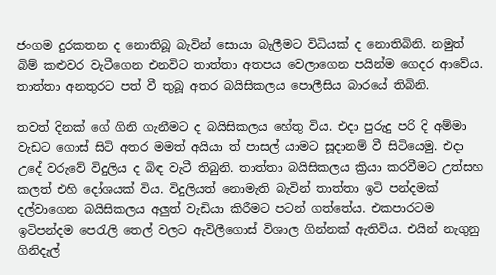ජංගම දුරකතන ද නොතිබූ බැවින් සොයා බැලීමට විධියක් ද නොතිබිනි. නමුත් බිම් කළුවර වැටීගෙන එනවිට තාත්තා අතපය වෙලාගෙන පයින්ම ගෙදර ආවේය. තාත්තා අනතුරට පත් වී තුබූ අතර බයිසිකලය පොලීසිය බාරයේ තිබිනි.

තවත් දිනක් ගේ ගිනි ගැනීමට ද බයිසිකලය හේතු විය. එදා පුරුදු පරි දි අම්මා වැඩට ගොස් සිටි අතර මමත් අයියා ත් පාසල් යාමට සූදානම් වී සිටියෙමු. එදා උදේ වරුවේ විදුලිය ද බිඳ වැටී තිබුනි. තාත්තා බයිසිකලය ක්‍රියා කරවීමට උත්සහ කලත් එහි දෝශයක් විය. විදුලියත් නොමැති බැවින් තාත්තා ඉටි පන්දමක් දල්වාගෙන බයිසිකලය අලුත් වැඩියා කිරීමට පටන් ගත්තේය. එකපාරටම ඉටිපන්දම පෙරැලි තෙල් වලට ඇවිලීගොස් විශාල ගින්නක් ඇතිවිය. එයින් නැගුනු ගිනිදැල්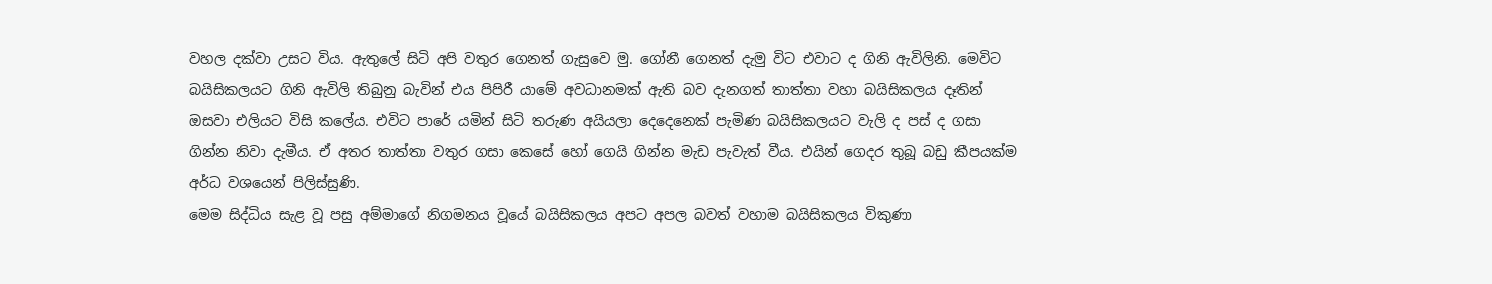වහල දක්වා උසට විය. ඇතුලේ සිටි අපි වතුර ගෙනත් ගැසුවෙ මු. ගෝනී ගෙනත් දැමු විට එවාට ද ගිනි ඇවිලිනි. මෙවිට බයිසිකලයට ගිනි ඇවිලි තිබුනු බැවින් එය පිපිරී යාමේ අවධානමක් ඇති බව දැනගත් තාත්තා වහා බයිසිකලය දෑතින් ඔසවා එලියට විසි කලේය. එවිට පාරේ යමින් සිටි තරුණ අයියලා දෙදෙනෙක් පැමිණ බයිසිකලයට වැලි ද පස් ද ගසා ගින්න නිවා දැමීය. ඒ අතර තාත්තා වතුර ගසා කෙසේ හෝ ගෙයි ගින්න මැඩ පැවැත් වීය. එයින් ගෙදර තුබූ බඩු කීපයක්ම අර්ධ වශයෙන් පිලිස්සුණි.
මෙම සිද්ධිය සැළ වූ පසු අම්මාගේ නිගමනය වූයේ බයිසිකලය අපට අපල බවත් වහාම බයිසිකලය විකුණා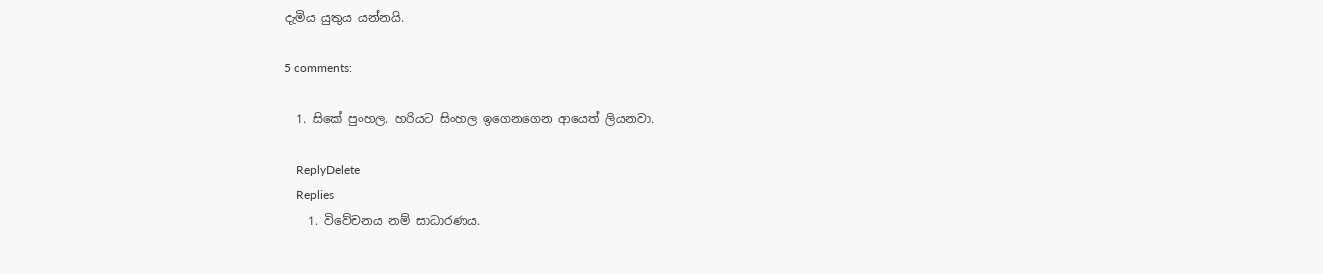දැමිය යුතුය යන්නයි.

5 comments:

  1. සිකේ පුංහල. හරියට සිංහල ඉගෙනගෙන ආයෙත් ලියනවා.

    ReplyDelete
    Replies
    1. විවේචනය නම් සාධාරණය.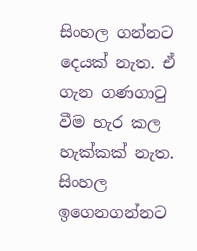සිංහල ගන්නට දෙයක් නැත. ඒ ගැන ගණගාටු වීම හැර කල හැක්කක් නැත. සිංහල ඉගෙනගන්නට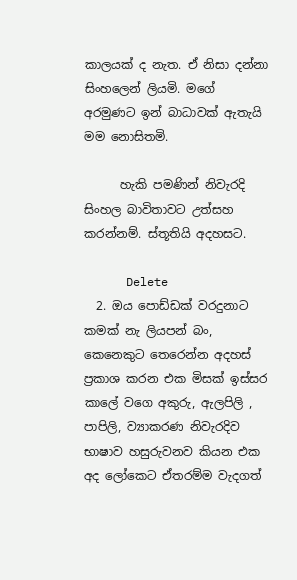කාලයක් ද නැත. ඒ නිසා දන්නා සිංහලෙන් ලියමි. මගේ අරමුණට ඉන් බාධාවක් ඇතැයි මම නොසිතමි.

      හැකි පමණින් නිවැරදි සිංහල බාවිතාවට උත්සහ කරන්නම්. ස්තූතියි අදහසට.

      Delete
  2. ඔය පොඩ්ඩක් වරදුනාට කමක් නැ ලියපන් බං, කෙනෙකුට තෙරෙන්න අදහස් ප්‍රකාශ කරන එක මිසක් ඉස්සර කාලේ වගෙ අකුරු, ඇලපිලි , පාපිලි, ව්‍යාකරණ නිවැරදිව භාෂාව හසුරුවනව කියන එක අද ලෝකෙට ඒතරම්ම වැදගත්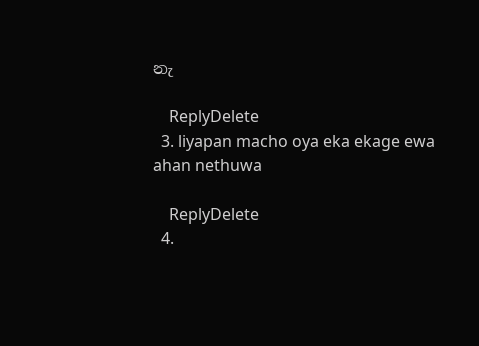නැ

    ReplyDelete
  3. liyapan macho oya eka ekage ewa ahan nethuwa

    ReplyDelete
  4.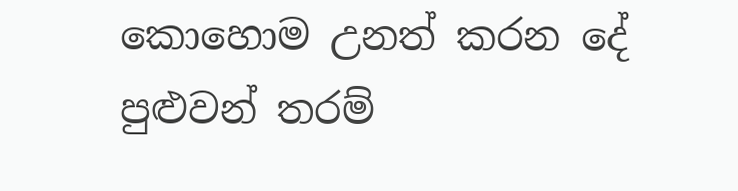කොහොම උනත් කරන දේ පුළුවන් තරම්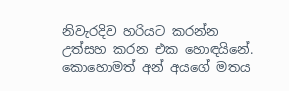නිවැරදිව හරියට කරන්න උත්සහ කරන එක හොඳයිනේ. කොහොමත් අන් අයගේ මතය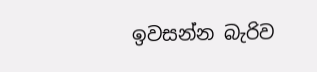ඉවසන්න බැරිව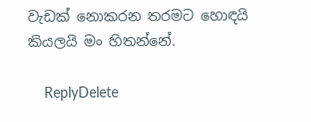වැඩක් නොකරන තරමට හොඳයි කියලයි මං හිතන්නේ.

    ReplyDelete